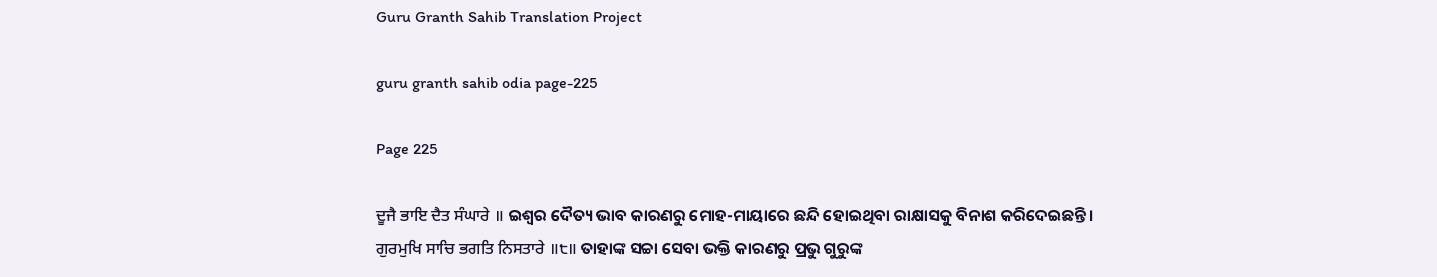Guru Granth Sahib Translation Project

guru granth sahib odia page-225

Page 225

ਦੂਜੈ ਭਾਇ ਦੈਤ ਸੰਘਾਰੇ ॥ ଇଶ୍ଵର ଦୈତ୍ୟ ଭାବ କାରଣରୁ ମୋହ-ମାୟାରେ ଛନ୍ଦି ହୋଇଥିବା ରାକ୍ଷାସକୁ ବିନାଶ କରିଦେଇଛନ୍ତି।
ਗੁਰਮੁਖਿ ਸਾਚਿ ਭਗਤਿ ਨਿਸਤਾਰੇ ॥੮॥ ତାହାଙ୍କ ସଚ୍ଚା ସେବା ଭକ୍ତି କାରଣରୁ ପ୍ରଭୁ ଗୁରୁଙ୍କ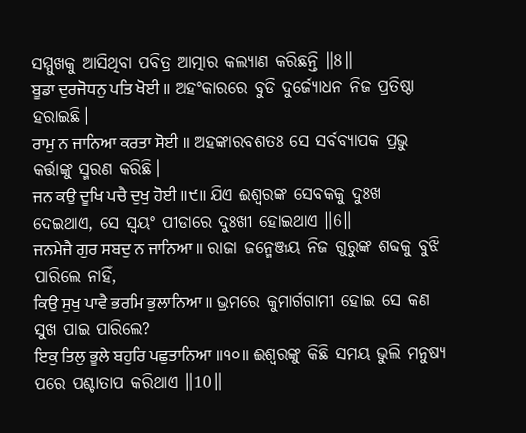ସମ୍ମୁଖକୁ ଆସିଥିବା ପବିତ୍ର ଆତ୍ମାର କଲ୍ୟାଣ କରିଛନ୍ତି ॥8॥
ਬੂਡਾ ਦੁਰਜੋਧਨੁ ਪਤਿ ਖੋਈ ॥ ଅହଂକାରରେ ବୁଡି ଦୁର୍ଜ୍ୟୋଧନ ନିଜ ପ୍ରତିଷ୍ଠା ହରାଇଛି।
ਰਾਮੁ ਨ ਜਾਨਿਆ ਕਰਤਾ ਸੋਈ ॥ ଅହଙ୍କାରବଶତଃ ସେ ସର୍ବବ୍ୟାପକ ପ୍ରଭୁ କର୍ତ୍ତାଙ୍କୁ ସ୍ମରଣ କରିଛି।
ਜਨ ਕਉ ਦੂਖਿ ਪਚੈ ਦੁਖੁ ਹੋਈ ॥੯॥ ଯିଏ ଈଶ୍ବରଙ୍କ ସେବକକୁ ଦୁଃଖ ଦେଇଥାଏ, ସେ ସ୍ଵୟଂ ପୀଡାରେ ଦୁଃଖୀ ହୋଇଥାଏ ॥6॥
ਜਨਮੇਜੈ ਗੁਰ ਸਬਦੁ ਨ ਜਾਨਿਆ ॥ ରାଜା ଜନ୍ମେଞ୍ଜୟ ନିଜ ଗୁରୁଙ୍କ ଶବ୍ଦକୁ ବୁଝି ପାରିଲେ ନାହିଁ,
ਕਿਉ ਸੁਖੁ ਪਾਵੈ ਭਰਮਿ ਭੁਲਾਨਿਆ ॥ ଭ୍ରମରେ କୁମାର୍ଗଗାମୀ ହୋଇ ସେ କଣ ସୁଖ ପାଇ ପାରିଲେ?
ਇਕੁ ਤਿਲੁ ਭੂਲੇ ਬਹੁਰਿ ਪਛੁਤਾਨਿਆ ॥੧੦॥ ଈଶ୍ଵରଙ୍କୁ କିଛି ସମୟ ଭୁଲି ମନୁଷ୍ୟ ପରେ ପଶ୍ଚାତାପ କରିଥାଏ ॥10॥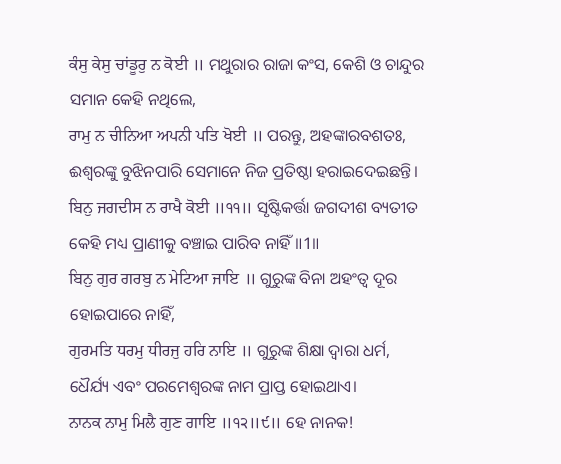ਕੰਸੁ ਕੇਸੁ ਚਾਂਡੂਰੁ ਨ ਕੋਈ ॥ ମଥୁରାର ରାଜା କଂସ, କେଶି ଓ ଚାନ୍ଦୁର ସମାନ କେହି ନଥିଲେ,
ਰਾਮੁ ਨ ਚੀਨਿਆ ਅਪਨੀ ਪਤਿ ਖੋਈ ॥ ପରନ୍ତୁ, ଅହଙ୍କାରବଶତଃ, ଈଶ୍ଵରଙ୍କୁ ବୁଝିନପାରି ସେମାନେ ନିଜ ପ୍ରତିଷ୍ଠା ହରାଇଦେଇଛନ୍ତି।
ਬਿਨੁ ਜਗਦੀਸ ਨ ਰਾਖੈ ਕੋਈ ॥੧੧॥ ସୃଷ୍ଟିକର୍ତ୍ତା ଜଗଦୀଶ ବ୍ୟତୀତ କେହି ମଧ୍ୟ ପ୍ରାଣୀକୁ ବଞ୍ଚାଇ ପାରିବ ନାହିଁ ॥1॥
ਬਿਨੁ ਗੁਰ ਗਰਬੁ ਨ ਮੇਟਿਆ ਜਾਇ ॥ ଗୁରୁଙ୍କ ବିନା ଅହଂତ୍ଵ ଦୂର ହୋଇପାରେ ନାହିଁ,
ਗੁਰਮਤਿ ਧਰਮੁ ਧੀਰਜੁ ਹਰਿ ਨਾਇ ॥ ଗୁରୁଙ୍କ ଶିକ୍ଷା ଦ୍ଵାରା ଧର୍ମ, ଧୈର୍ଯ୍ୟ ଏବଂ ପରମେଶ୍ଵରଙ୍କ ନାମ ପ୍ରାପ୍ତ ହୋଇଥାଏ।
ਨਾਨਕ ਨਾਮੁ ਮਿਲੈ ਗੁਣ ਗਾਇ ॥੧੨॥੯॥ ହେ ନାନକ!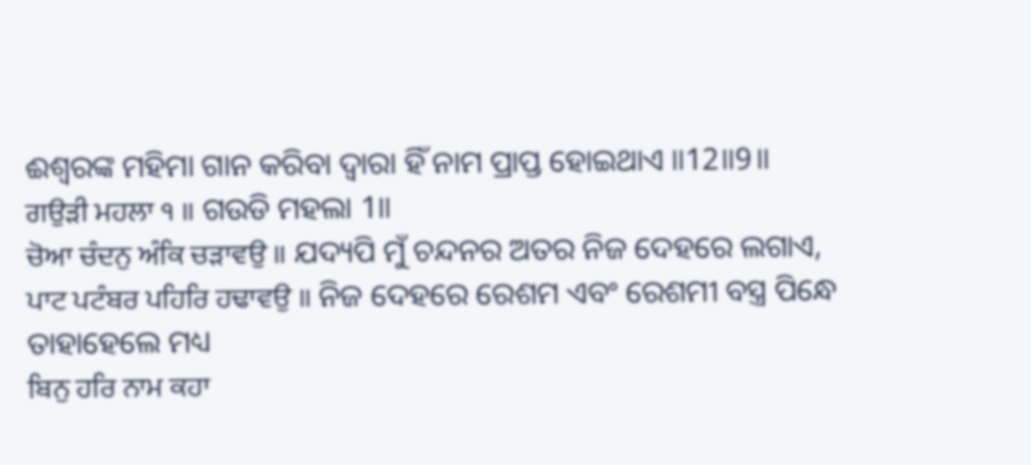ଈଶ୍ବରଙ୍କ ମହିମା ଗାନ କରିବା ଦ୍ଵାରା ହିଁ ନାମ ପ୍ରାପ୍ତ ହୋଇଥାଏ ॥12॥9॥
ਗਉੜੀ ਮਹਲਾ ੧ ॥ ଗଉଡି ମହଲା 1॥
ਚੋਆ ਚੰਦਨੁ ਅੰਕਿ ਚੜਾਵਉ ॥ ଯଦ୍ୟପି ମୁଁ ଚନ୍ଦନର ଅତର ନିଜ ଦେହରେ ଲଗାଏ,
ਪਾਟ ਪਟੰਬਰ ਪਹਿਰਿ ਹਢਾਵਉ ॥ ନିଜ ଦେହରେ ରେଶମ ଏବଂ ରେଶମୀ ବସ୍ତ୍ର ପିନ୍ଧେ ତାହାହେଲେ ମଧ୍ୟ
ਬਿਨੁ ਹਰਿ ਨਾਮ ਕਹਾ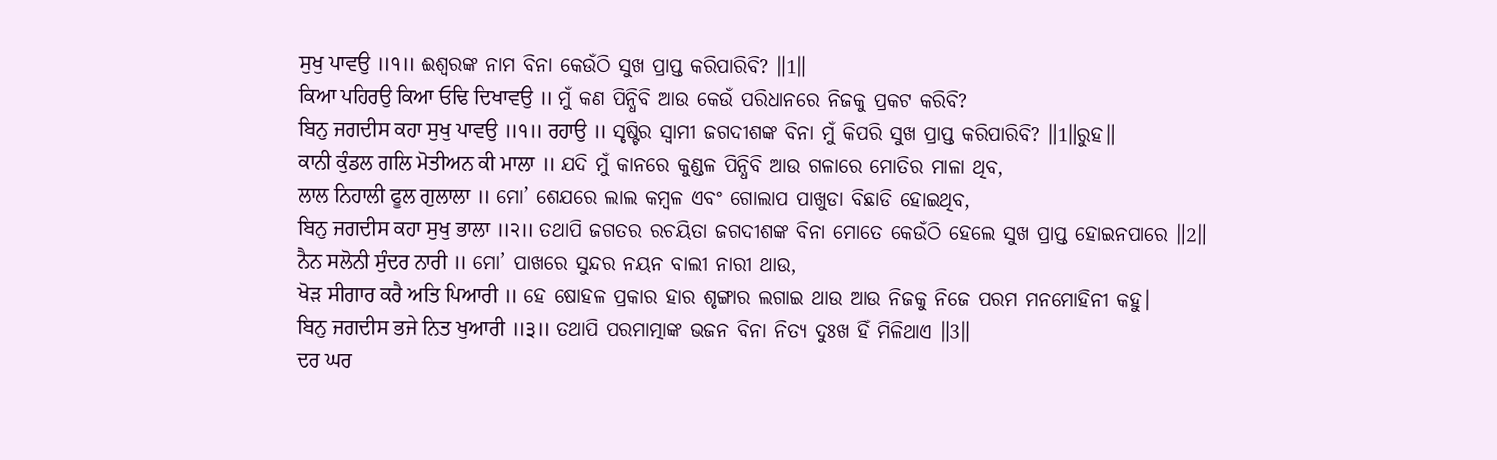ਸੁਖੁ ਪਾਵਉ ॥੧॥ ଈଶ୍ବରଙ୍କ ନାମ ବିନା କେଉଁଠି ସୁଖ ପ୍ରାପ୍ତ କରିପାରିବି? ॥1॥
ਕਿਆ ਪਹਿਰਉ ਕਿਆ ਓਢਿ ਦਿਖਾਵਉ ॥ ମୁଁ କଣ ପିନ୍ଧିବି ଆଉ କେଉଁ ପରିଧାନରେ ନିଜକୁ ପ୍ରକଟ କରିବି?
ਬਿਨੁ ਜਗਦੀਸ ਕਹਾ ਸੁਖੁ ਪਾਵਉ ॥੧॥ ਰਹਾਉ ॥ ସୃଷ୍ଟିର ସ୍ଵାମୀ ଜଗଦୀଶଙ୍କ ବିନା ମୁଁ କିପରି ସୁଖ ପ୍ରାପ୍ତ କରିପାରିବି? ॥1॥ରୁହ॥
ਕਾਨੀ ਕੁੰਡਲ ਗਲਿ ਮੋਤੀਅਨ ਕੀ ਮਾਲਾ ॥ ଯଦି ମୁଁ କାନରେ କୁଣ୍ଡଳ ପିନ୍ଧିବି ଆଉ ଗଳାରେ ମୋତିର ମାଳା ଥିବ,
ਲਾਲ ਨਿਹਾਲੀ ਫੂਲ ਗੁਲਾਲਾ ॥ ମୋ’ ଶେଯରେ ଲାଲ କମ୍ବଳ ଏବଂ ଗୋଲାପ ପାଖୁଡା ବିଛାଡି ହୋଇଥିବ,
ਬਿਨੁ ਜਗਦੀਸ ਕਹਾ ਸੁਖੁ ਭਾਲਾ ॥੨॥ ତଥାପି ଜଗତର ରଚୟିତା ଜଗଦୀଶଙ୍କ ବିନା ମୋତେ କେଉଁଠି ହେଲେ ସୁଖ ପ୍ରାପ୍ତ ହୋଇନପାରେ ॥2॥
ਨੈਨ ਸਲੋਨੀ ਸੁੰਦਰ ਨਾਰੀ ॥ ମୋ’ ପାଖରେ ସୁନ୍ଦର ନୟନ ବାଲୀ ନାରୀ ଥାଉ,
ਖੋੜ ਸੀਗਾਰ ਕਰੈ ਅਤਿ ਪਿਆਰੀ ॥ ହେ ଷୋହଳ ପ୍ରକାର ହାର ଶୃଙ୍ଗାର ଲଗାଇ ଥାଉ ଆଉ ନିଜକୁ ନିଜେ ପରମ ମନମୋହିନୀ କହୁ।
ਬਿਨੁ ਜਗਦੀਸ ਭਜੇ ਨਿਤ ਖੁਆਰੀ ॥੩॥ ତଥାପି ପରମାତ୍ମାଙ୍କ ଭଜନ ବିନା ନିତ୍ୟ ଦୁଃଖ ହିଁ ମିଳିଥାଏ ॥3॥
ਦਰ ਘਰ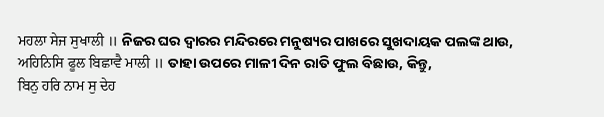ਮਹਲਾ ਸੇਜ ਸੁਖਾਲੀ ॥ ନିଜର ଘର ଦ୍ବାରର ମନ୍ଦିରରେ ମନୁଷ୍ୟର ପାଖରେ ସୁଖଦାୟକ ପଲଙ୍କ ଥାଉ,
ਅਹਿਨਿਸਿ ਫੂਲ ਬਿਛਾਵੈ ਮਾਲੀ ॥ ତାହା ଉପରେ ମାଳୀ ଦିନ ରାତି ଫୁଲ ବିଛାଉ, କିନ୍ତୁ,
ਬਿਨੁ ਹਰਿ ਨਾਮ ਸੁ ਦੇਹ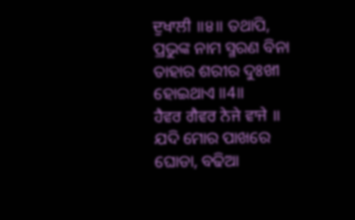ਦੁਖਾਲੀ ॥੪॥ ତଥାପି, ପ୍ରଭୁଙ୍କ ନାମ ସ୍ମରଣ ବିନା ତାହାର ଶରୀର ଦୁଃଖୀ ହୋଇଥାଏ ॥4॥
ਹੈਵਰ ਗੈਵਰ ਨੇਜੇ ਵਾਜੇ ॥ ଯଦି ମୋର ପାଖରେ ଘୋଡା, ବଢିଆ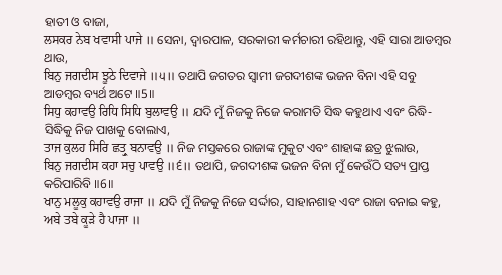ହାତୀ ଓ ବାଜା,
ਲਸਕਰ ਨੇਬ ਖਵਾਸੀ ਪਾਜੇ ॥ ସେନା, ଦ୍ଵାରପାଳ, ସରକାରୀ କର୍ମଚାରୀ ରହିଥାନ୍ତୁ, ଏହି ସାରା ଆଡମ୍ବର ଥାଉ,
ਬਿਨੁ ਜਗਦੀਸ ਝੂਠੇ ਦਿਵਾਜੇ ॥੫॥ ତଥାପି ଜଗତର ସ୍ବାମୀ ଜଗଦୀଶଙ୍କ ଭଜନ ବିନା ଏହି ସବୁ ଆଡମ୍ବର ବ୍ୟର୍ଥ ଅଟେ ॥5॥
ਸਿਧੁ ਕਹਾਵਉ ਰਿਧਿ ਸਿਧਿ ਬੁਲਾਵਉ ॥ ଯଦି ମୁଁ ନିଜକୁ ନିଜେ କରାମତି ସିଦ୍ଧ କହୁଥାଏ ଏବଂ ରିଦ୍ଧି-ସିଦ୍ଧିକୁ ନିଜ ପାଖକୁ ବୋଲାଏ,
ਤਾਜ ਕੁਲਹ ਸਿਰਿ ਛਤ੍ਰੁ ਬਨਾਵਉ ॥ ନିଜ ମସ୍ତକରେ ରାଜାଙ୍କ ମୁକୁଟ ଏବଂ ଶାହାଙ୍କ ଛତ୍ର ଝୁଲାଉ,
ਬਿਨੁ ਜਗਦੀਸ ਕਹਾ ਸਚੁ ਪਾਵਉ ॥੬॥ ତଥାପି, ଜଗଦୀଶଙ୍କ ଭଜନ ବିନା ମୁଁ କେଉଁଠି ସତ୍ୟ ପ୍ରାପ୍ତ କରିପାରିବି ॥6॥
ਖਾਨੁ ਮਲੂਕੁ ਕਹਾਵਉ ਰਾਜਾ ॥ ଯଦି ମୁଁ ନିଜକୁ ନିଜେ ସର୍ଦ୍ଦାର, ସାହାନଶାହ ଏବଂ ରାଜା ବନାଇ କହୁ,
ਅਬੇ ਤਬੇ ਕੂੜੇ ਹੈ ਪਾਜਾ ॥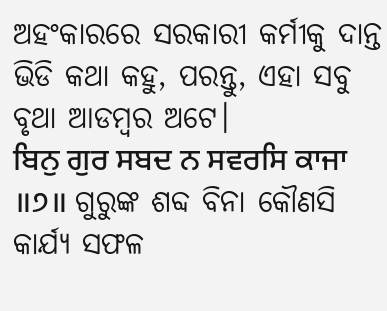ଅହଂକାରରେ ସରକାରୀ କର୍ମୀକୁ ଦାନ୍ତ ଭିଡି କଥା କହୁ, ପରନ୍ତୁ, ଏହା ସବୁ ବୃଥା ଆଡମ୍ବର ଅଟେ।
ਬਿਨੁ ਗੁਰ ਸਬਦ ਨ ਸਵਰਸਿ ਕਾਜਾ ॥੭॥ ଗୁରୁଙ୍କ ଶବ୍ଦ ବିନା କୌଣସି କାର୍ଯ୍ୟ ସଫଳ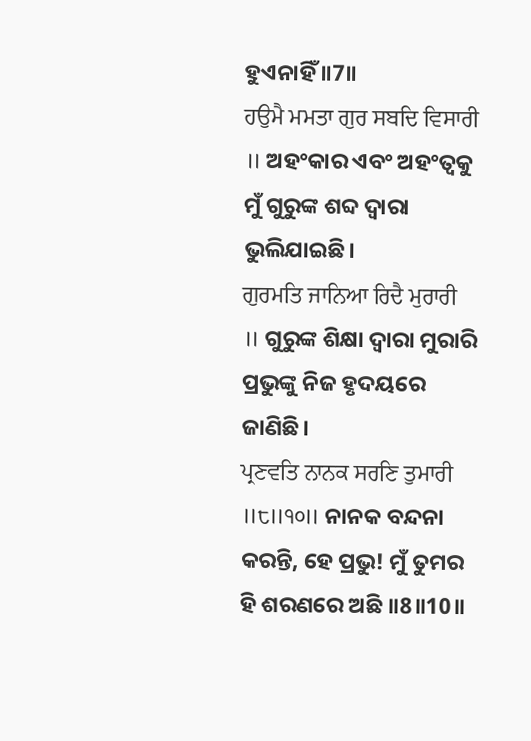ହୁଏନାହିଁ ॥7॥
ਹਉਮੈ ਮਮਤਾ ਗੁਰ ਸਬਦਿ ਵਿਸਾਰੀ ॥ ଅହଂକାର ଏବଂ ଅହଂତ୍ଵକୁ ମୁଁ ଗୁରୁଙ୍କ ଶବ୍ଦ ଦ୍ଵାରା ଭୁଲିଯାଇଛି।
ਗੁਰਮਤਿ ਜਾਨਿਆ ਰਿਦੈ ਮੁਰਾਰੀ ॥ ଗୁରୁଙ୍କ ଶିକ୍ଷା ଦ୍ଵାରା ମୁରାରି ପ୍ରଭୁଙ୍କୁ ନିଜ ହୃଦୟରେ ଜାଣିଛି।
ਪ੍ਰਣਵਤਿ ਨਾਨਕ ਸਰਣਿ ਤੁਮਾਰੀ ॥੮॥੧੦॥ ନାନକ ବନ୍ଦନା କରନ୍ତି, ହେ ପ୍ରଭୁ! ମୁଁ ତୁମର ହି ଶରଣରେ ଅଛି ॥8॥10॥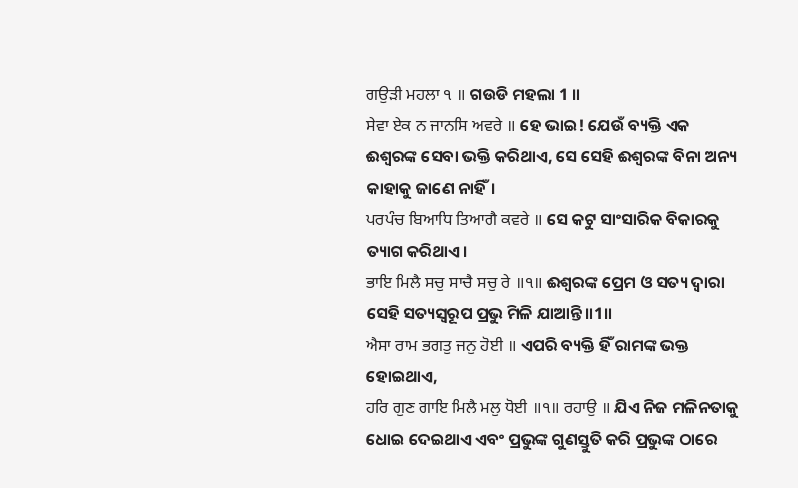ਗਉੜੀ ਮਹਲਾ ੧ ॥ ଗଉଡି ମହଲା 1 ॥
ਸੇਵਾ ਏਕ ਨ ਜਾਨਸਿ ਅਵਰੇ ॥ ହେ ଭାଇ! ଯେଉଁ ବ୍ୟକ୍ତି ଏକ ଈଶ୍ବରଙ୍କ ସେବା ଭକ୍ତି କରିଥାଏ, ସେ ସେହି ଈଶ୍ବରଙ୍କ ବିନା ଅନ୍ୟ କାହାକୁ ଜାଣେ ନାହିଁ।
ਪਰਪੰਚ ਬਿਆਧਿ ਤਿਆਗੈ ਕਵਰੇ ॥ ସେ କଟୁ ସାଂସାରିକ ବିକାରକୁ ତ୍ୟାଗ କରିଥାଏ।
ਭਾਇ ਮਿਲੈ ਸਚੁ ਸਾਚੈ ਸਚੁ ਰੇ ॥੧॥ ଈଶ୍ଵରଙ୍କ ପ୍ରେମ ଓ ସତ୍ୟ ଦ୍ଵାରା ସେହି ସତ୍ୟସ୍ଵରୂପ ପ୍ରଭୁ ମିଳି ଯାଆନ୍ତି॥1॥
ਐਸਾ ਰਾਮ ਭਗਤੁ ਜਨੁ ਹੋਈ ॥ ଏପରି ବ୍ୟକ୍ତି ହିଁ ରାମଙ୍କ ଭକ୍ତ ହୋଇଥାଏ,
ਹਰਿ ਗੁਣ ਗਾਇ ਮਿਲੈ ਮਲੁ ਧੋਈ ॥੧॥ ਰਹਾਉ ॥ ଯିଏ ନିଜ ମଳିନତାକୁ ଧୋଇ ଦେଇଥାଏ ଏବଂ ପ୍ରଭୁଙ୍କ ଗୁଣସ୍ତୁତି କରି ପ୍ରଭୁଙ୍କ ଠାରେ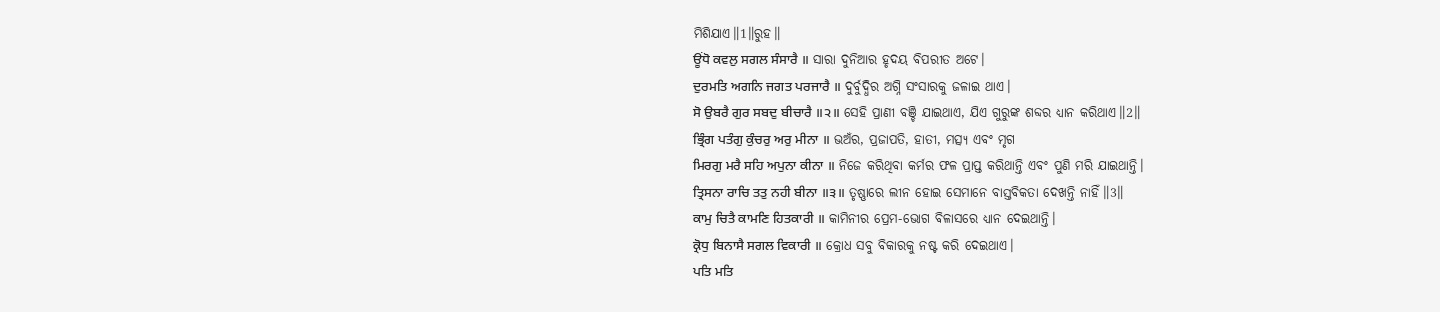ମିଶିଯାଏ॥1॥ରୁହ॥
ਊਂਧੋ ਕਵਲੁ ਸਗਲ ਸੰਸਾਰੈ ॥ ସାରା ଦୁନିଆର ହୃଦୟ ବିପରୀତ ଅଟେ।
ਦੁਰਮਤਿ ਅਗਨਿ ਜਗਤ ਪਰਜਾਰੈ ॥ ଦୁର୍ବୁଦ୍ଧିର ଅଗ୍ନି ସଂସାରକୁ ଜଳାଇ ଥାଏ।
ਸੋ ਉਬਰੈ ਗੁਰ ਸਬਦੁ ਬੀਚਾਰੈ ॥੨॥ ସେହି ପ୍ରାଣୀ ବଞ୍ଚି ଯାଇଥାଏ, ଯିଏ ଗୁରୁଙ୍କ ଶବ୍ଦର ଧ୍ୟାନ କରିଥାଏ॥2॥
ਭ੍ਰਿੰਗ ਪਤੰਗੁ ਕੁੰਚਰੁ ਅਰੁ ਮੀਨਾ ॥ ଭଅଁର, ପ୍ରଜାପତି, ହାତୀ, ମତ୍ସ୍ୟ ଏବଂ ମୃଗ
ਮਿਰਗੁ ਮਰੈ ਸਹਿ ਅਪੁਨਾ ਕੀਨਾ ॥ ନିଜେ କରିଥିବା କର୍ମର ଫଳ ପ୍ରାପ୍ତ କରିଥାନ୍ତି ଏବଂ ପୁଣି ମରି ଯାଇଥାନ୍ତି।
ਤ੍ਰਿਸਨਾ ਰਾਚਿ ਤਤੁ ਨਹੀ ਬੀਨਾ ॥੩॥ ତୃଷ୍ଣାରେ ଲୀନ ହୋଇ ସେମାନେ ବାସ୍ତବିକତା ଦେଖନ୍ତି ନାହିଁ॥3॥
ਕਾਮੁ ਚਿਤੈ ਕਾਮਣਿ ਹਿਤਕਾਰੀ ॥ କାମିନୀର ପ୍ରେମ-ଭୋଗ ବିଳାସରେ ଧ୍ୟାନ ଦେଇଥାନ୍ତି।
ਕ੍ਰੋਧੁ ਬਿਨਾਸੈ ਸਗਲ ਵਿਕਾਰੀ ॥ କ୍ରୋଧ ସବୁ ବିକାରକୁ ନଷ୍ଟ କରି ଦେଇଥାଏ।
ਪਤਿ ਮਤਿ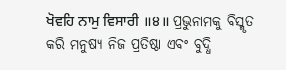ਖੋਵਹਿ ਨਾਮੁ ਵਿਸਾਰੀ ॥੪॥ ପ୍ରଭୁନାମକୁ ବିସ୍ମୃତ କରି ମନୁଷ୍ୟ ନିଜ ପ୍ରତିଷ୍ଠା ଏବଂ ବୁଦ୍ଧି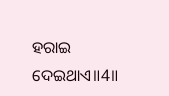ହରାଇ ଦେଇଥାଏ॥4॥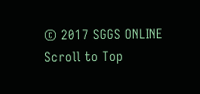© 2017 SGGS ONLINE
Scroll to Top